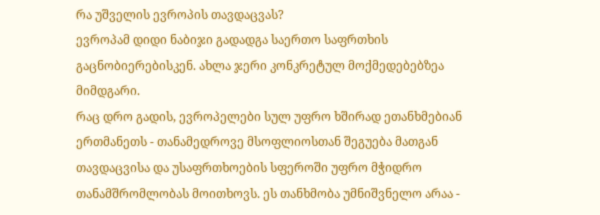რა უშველის ევროპის თავდაცვას?
ევროპამ დიდი ნაბიჯი გადადგა საერთო საფრთხის გაცნობიერებისკენ. ახლა ჯერი კონკრეტულ მოქმედებებზეა მიმდგარი.
რაც დრო გადის, ევროპელები სულ უფრო ხშირად ეთანხმებიან ერთმანეთს - თანამედროვე მსოფლიოსთან შეგუება მათგან თავდაცვისა და უსაფრთხოების სფეროში უფრო მჭიდრო თანამშრომლობას მოითხოვს. ეს თანხმობა უმნიშვნელო არაა -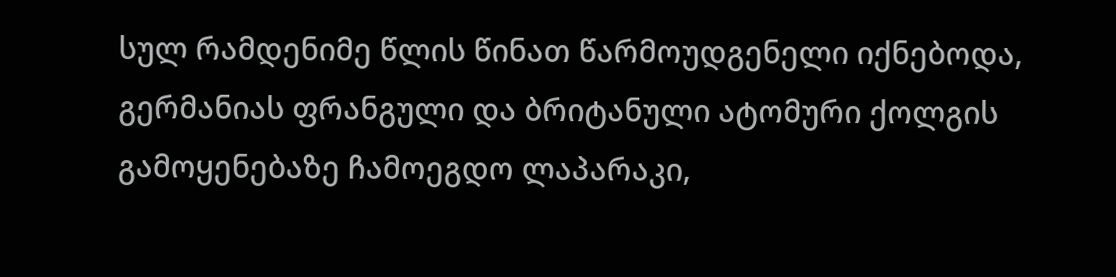სულ რამდენიმე წლის წინათ წარმოუდგენელი იქნებოდა, გერმანიას ფრანგული და ბრიტანული ატომური ქოლგის გამოყენებაზე ჩამოეგდო ლაპარაკი,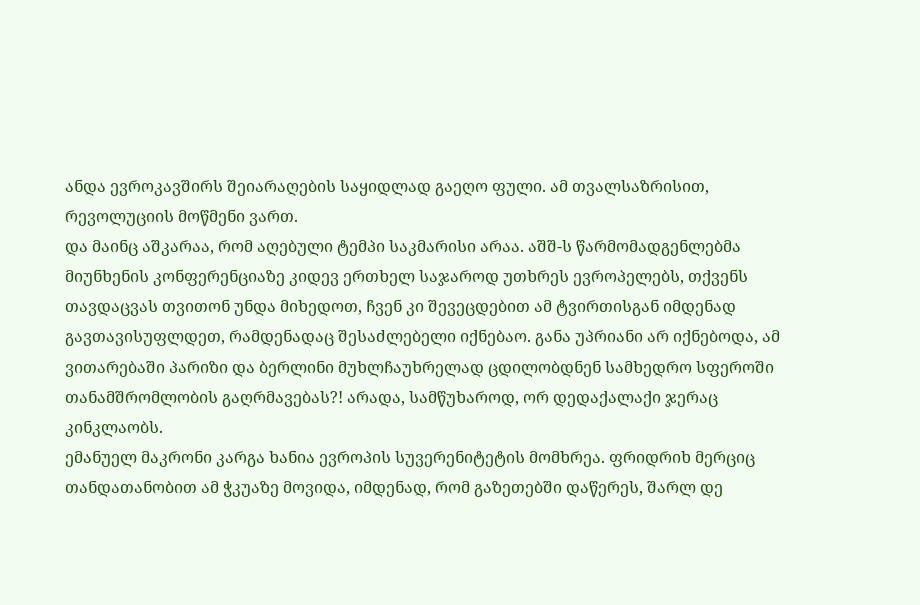ანდა ევროკავშირს შეიარაღების საყიდლად გაეღო ფული. ამ თვალსაზრისით, რევოლუციის მოწმენი ვართ.
და მაინც აშკარაა, რომ აღებული ტემპი საკმარისი არაა. აშშ-ს წარმომადგენლებმა მიუნხენის კონფერენციაზე კიდევ ერთხელ საჯაროდ უთხრეს ევროპელებს, თქვენს თავდაცვას თვითონ უნდა მიხედოთ, ჩვენ კი შევეცდებით ამ ტვირთისგან იმდენად გავთავისუფლდეთ, რამდენადაც შესაძლებელი იქნებაო. განა უპრიანი არ იქნებოდა, ამ ვითარებაში პარიზი და ბერლინი მუხლჩაუხრელად ცდილობდნენ სამხედრო სფეროში თანამშრომლობის გაღრმავებას?! არადა, სამწუხაროდ, ორ დედაქალაქი ჯერაც კინკლაობს.
ემანუელ მაკრონი კარგა ხანია ევროპის სუვერენიტეტის მომხრეა. ფრიდრიხ მერციც თანდათანობით ამ ჭკუაზე მოვიდა, იმდენად, რომ გაზეთებში დაწერეს, შარლ დე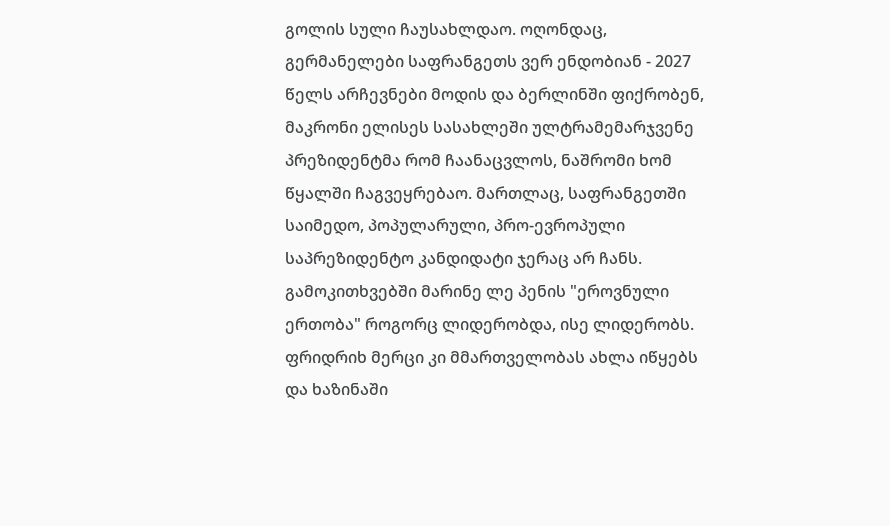გოლის სული ჩაუსახლდაო. ოღონდაც, გერმანელები საფრანგეთს ვერ ენდობიან - 2027 წელს არჩევნები მოდის და ბერლინში ფიქრობენ, მაკრონი ელისეს სასახლეში ულტრამემარჯვენე პრეზიდენტმა რომ ჩაანაცვლოს, ნაშრომი ხომ წყალში ჩაგვეყრებაო. მართლაც, საფრანგეთში საიმედო, პოპულარული, პრო-ევროპული საპრეზიდენტო კანდიდატი ჯერაც არ ჩანს. გამოკითხვებში მარინე ლე პენის "ეროვნული ერთობა" როგორც ლიდერობდა, ისე ლიდერობს.
ფრიდრიხ მერცი კი მმართველობას ახლა იწყებს და ხაზინაში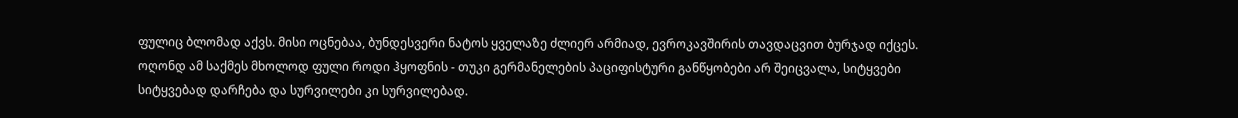ფულიც ბლომად აქვს. მისი ოცნებაა, ბუნდესვერი ნატოს ყველაზე ძლიერ არმიად, ევროკავშირის თავდაცვით ბურჯად იქცეს. ოღონდ ამ საქმეს მხოლოდ ფული როდი ჰყოფნის - თუკი გერმანელების პაციფისტური განწყობები არ შეიცვალა, სიტყვები სიტყვებად დარჩება და სურვილები კი სურვილებად.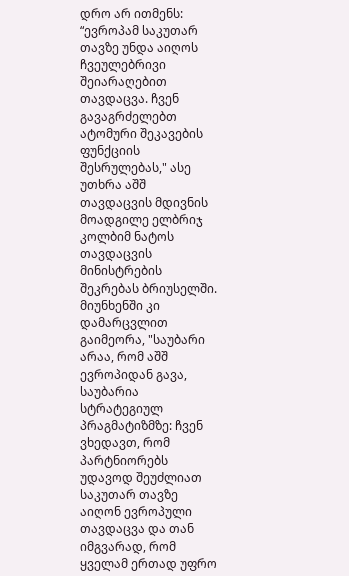დრო არ ითმენს: “ევროპამ საკუთარ თავზე უნდა აიღოს ჩვეულებრივი შეიარაღებით თავდაცვა. ჩვენ გავაგრძელებთ ატომური შეკავების ფუნქციის შესრულებას," ასე უთხრა აშშ თავდაცვის მდივნის მოადგილე ელბრიჯ კოლბიმ ნატოს თავდაცვის მინისტრების შეკრებას ბრიუსელში. მიუნხენში კი დამარცვლით გაიმეორა, "საუბარი არაა, რომ აშშ ევროპიდან გავა, საუბარია სტრატეგიულ პრაგმატიზმზე: ჩვენ ვხედავთ, რომ პარტნიორებს უდავოდ შეუძლიათ საკუთარ თავზე აიღონ ევროპული თავდაცვა და თან იმგვარად, რომ ყველამ ერთად უფრო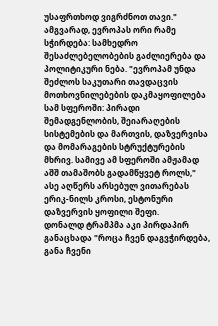უსაფრთხოდ ვიგრძნოთ თავი."
ამგვარად, ევროპას ორი რამე სჭირდება: სამხედრო შესაძლებელობების გაძლიერება და პოლიტიკური ნება. "ევროპამ უნდა შეძლოს საკუთარი თავდაცვის მოთხოვნილებების დაკმაყოფილება სამ სფეროში: პირადი შემადგენლობის, შეიარაღების სისტემების და მართვის, დაზვერვისა და მომარაგების სტრუქტურების მხრივ. სამივე ამ სფეროში ამჟამად აშშ თამაშობს გადამწყვეტ როლს," ასე აღწერს არსებულ ვითარებას ერიკ-ნილს კროსი, ესტონური დაზვერვის ყოფილი შეფი.
დონალდ ტრამპმა აკი პირდაპირ განაცხადა "როცა ჩვენ დაგვჭირდება, განა ჩვენი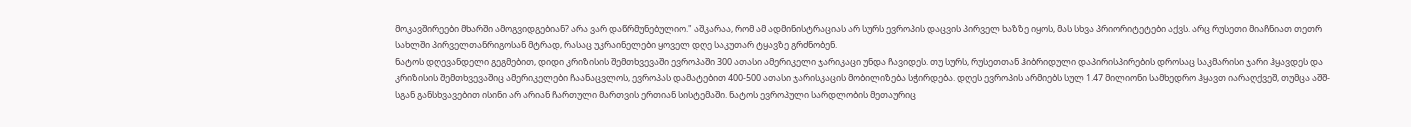მოკავშირეები მხარში ამოგვიდგებიან? არა ვარ დაწრმუნებულიო." აშკარაა, რომ ამ ადმინისტრაციას არ სურს ევროპის დაცვის პირველ ხაზზე იყოს, მას სხვა პრიორიტეტები აქვს. არც რუსეთი მიაჩნიათ თეთრ სახლში პირველთანრიგოსან მტრად, რასაც უკრაინელები ყოველ დღე საკუთარ ტყავზე გრძნობენ.
ნატოს დღევანდელი გეგმებით, დიდი კრიზისის შემთხვევაში ევროპაში 300 ათასი ამერიკელი ჯარიკაცი უნდა ჩავიდეს. თუ სურს, რუსეთთან ჰიბრიდული დაპირისპირების დროსაც საკმარისი ჯარი ჰყავდეს და კრიზისის შემთხვევაშიც ამერიკელები ჩაანაცვლოს, ევროპას დამატებით 400-500 ათასი ჯარისკაცის მობილიზება სჭირდება. დღეს ევროპის არმიებს სულ 1.47 მილიონი სამხედრო ჰყავთ იარაღქვეშ, თუმცა აშშ-სგან განსხვავებით ისინი არ არიან ჩართული მართვის ერთიან სისტემაში. ნატოს ევროპული სარდლობის მეთაურიც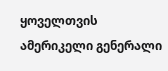ყოველთვის ამერიკელი გენერალი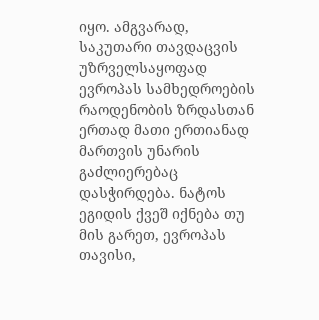იყო. ამგვარად, საკუთარი თავდაცვის უზრველსაყოფად ევროპას სამხედროების რაოდენობის ზრდასთან ერთად მათი ერთიანად მართვის უნარის გაძლიერებაც დასჭირდება. ნატოს ეგიდის ქვეშ იქნება თუ მის გარეთ, ევროპას თავისი,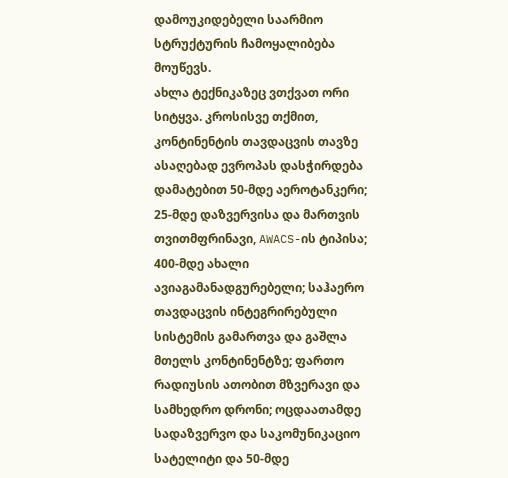დამოუკიდებელი საარმიო სტრუქტურის ჩამოყალიბება მოუწევს.
ახლა ტექნიკაზეც ვთქვათ ორი სიტყვა. კროსისვე თქმით, კონტინენტის თავდაცვის თავზე ასაღებად ევროპას დასჭირდება დამატებით 50-მდე აეროტანკერი; 25-მდე დაზვერვისა და მართვის თვითმფრინავი, AWACS-ის ტიპისა; 400-მდე ახალი ავიაგამანადგურებელი; საჰაერო თავდაცვის ინტეგრირებული სისტემის გამართვა და გაშლა მთელს კონტინენტზე; ფართო რადიუსის ათობით მზვერავი და სამხედრო დრონი; ოცდაათამდე სადაზვერვო და საკომუნიკაციო სატელიტი და 50-მდე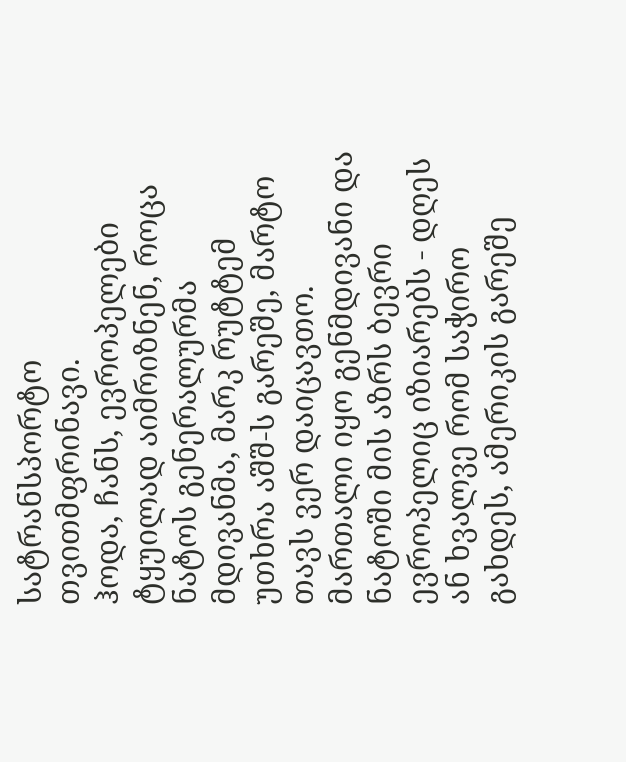სატრანსპორტო თვითმფრინავი.
ჰოდა, ჩანს, ევროპელები ტყუილად აიმრიზნენ, როცა ნატოს გენერალურმა მდივანმა, მარკ რუტტემ უთხრა აშშ-ს გარეშე, მარტო თავს ვერ დაიცავთო. მართალი იყო გენმდივანი და ნატოში მის აზრს ბევრი ევროპელიც იზიარებს - დღეს ან ხვალვე რომ საჭირო გახდეს, ამერიკის გარეშე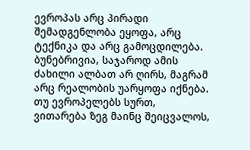ევროპას არც პირადი შემადგენლობა ეყოფა, არც ტექნიკა და არც გამოცდილება. ბუნებრივია, საჯაროდ ამის ძახილი ალბათ არ ღირს, მაგრამ არც რეალობის უარყოფა იქნება. თუ ევროპელებს სურთ, ვითარება ზეგ მაინც შეიცვალოს,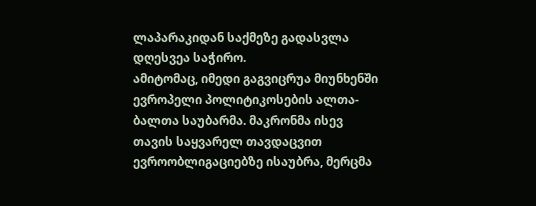ლაპარაკიდან საქმეზე გადასვლა დღესვეა საჭირო.
ამიტომაც, იმედი გაგვიცრუა მიუნხენში ევროპელი პოლიტიკოსების ალთა-ბალთა საუბარმა. მაკრონმა ისევ თავის საყვარელ თავდაცვით ევროობლიგაციებზე ისაუბრა, მერცმა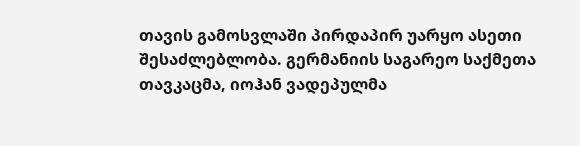თავის გამოსვლაში პირდაპირ უარყო ასეთი შესაძლებლობა. გერმანიის საგარეო საქმეთა თავკაცმა, იოჰან ვადეპულმა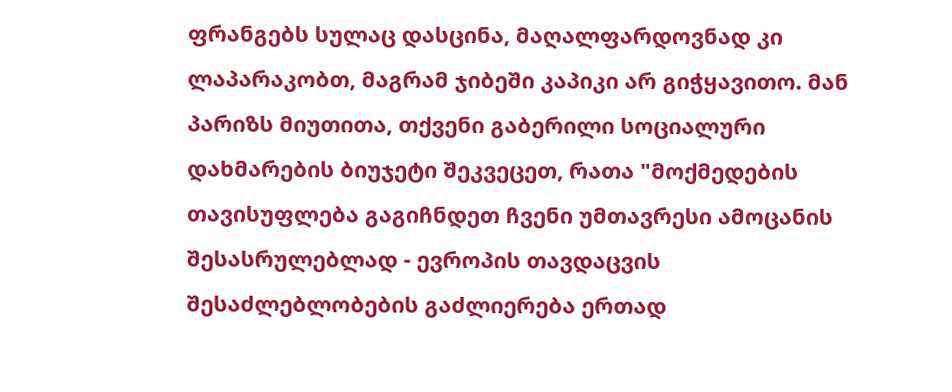ფრანგებს სულაც დასცინა, მაღალფარდოვნად კი ლაპარაკობთ, მაგრამ ჯიბეში კაპიკი არ გიჭყავითო. მან პარიზს მიუთითა, თქვენი გაბერილი სოციალური დახმარების ბიუჯეტი შეკვეცეთ, რათა "მოქმედების თავისუფლება გაგიჩნდეთ ჩვენი უმთავრესი ამოცანის შესასრულებლად - ევროპის თავდაცვის შესაძლებლობების გაძლიერება ერთად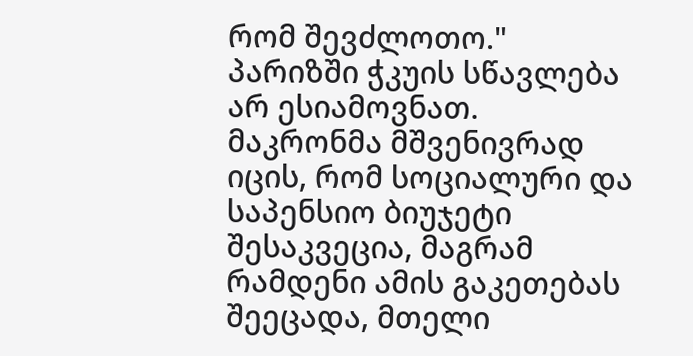რომ შევძლოთო."
პარიზში ჭკუის სწავლება არ ესიამოვნათ. მაკრონმა მშვენივრად იცის, რომ სოციალური და საპენსიო ბიუჯეტი შესაკვეცია, მაგრამ რამდენი ამის გაკეთებას შეეცადა, მთელი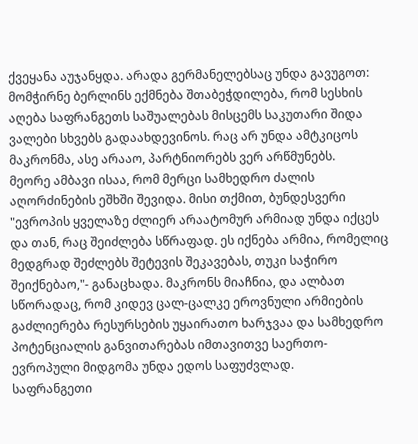ქვეყანა აუჯანყდა. არადა გერმანელებსაც უნდა გავუგოთ: მომჭირნე ბერლინს ექმნება შთაბეჭდილება, რომ სესხის აღება საფრანგეთს საშუალებას მისცემს საკუთარი შიდა ვალები სხვებს გადაახდევინოს. რაც არ უნდა ამტკიცოს მაკრონმა, ასე არააო, პარტნიორებს ვერ არწმუნებს.
მეორე ამბავი ისაა, რომ მერცი სამხედრო ძალის აღორძინების ეშხში შევიდა. მისი თქმით, ბუნდესვერი "ევროპის ყველაზე ძლიერ არაატომურ არმიად უნდა იქცეს და თან, რაც შეიძლება სწრაფად. ეს იქნება არმია, რომელიც მედგრად შეძლებს შეტევის შეკავებას, თუკი საჭირო შეიქნებაო,"- განაცხადა. მაკრონს მიაჩნია, და ალბათ სწორადაც, რომ კიდევ ცალ-ცალკე ეროვნული არმიების გაძლიერება რესურსების უყაირათო ხარჯვაა და სამხედრო პოტენციალის განვითარებას იმთავითვე საერთო-ევროპული მიდგომა უნდა ედოს საფუძვლად.
საფრანგეთი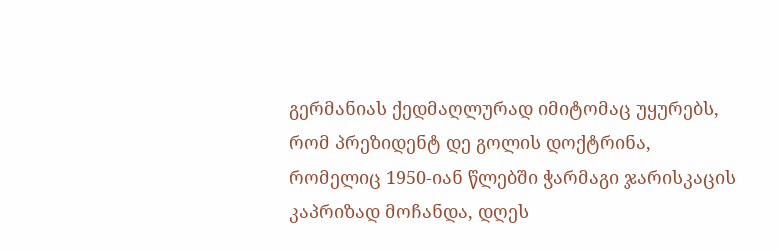გერმანიას ქედმაღლურად იმიტომაც უყურებს, რომ პრეზიდენტ დე გოლის დოქტრინა, რომელიც 1950-იან წლებში ჭარმაგი ჯარისკაცის კაპრიზად მოჩანდა, დღეს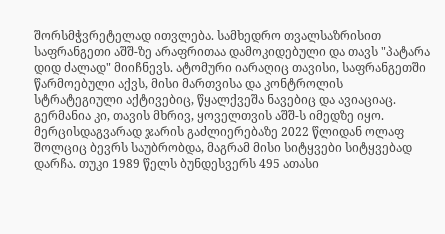შორსმჭვრეტელად ითვლება. სამხედრო თვალსაზრისით საფრანგეთი აშშ-ზე არაფრითაა დამოკიდებული და თავს "პატარა დიდ ძალად" მიიჩნევს. ატომური იარაღიც თავისი, საფრანგეთში წარმოებული აქვს, მისი მართვისა და კონტროლის სტრატეგიული აქტივებიც, წყალქვეშა ნავებიც და ავიაციაც. გერმანია კი, თავის მხრივ, ყოველთვის აშშ-ს იმედზე იყო.
მერცისდაგვარად ჯარის გაძლიერებაზე 2022 წლიდან ოლაფ შოლციც ბევრს საუბრობდა, მაგრამ მისი სიტყვები სიტყვებად დარჩა. თუკი 1989 წელს ბუნდესვერს 495 ათასი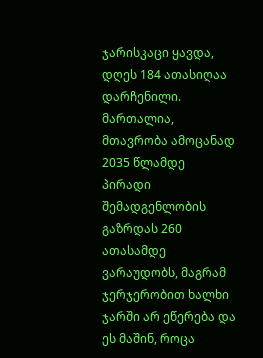ჯარისკაცი ყავდა, დღეს 184 ათასიღაა დარჩენილი. მართალია, მთავრობა ამოცანად 2035 წლამდე პირადი შემადგენლობის გაზრდას 260 ათასამდე ვარაუდობს, მაგრამ ჯერჯერობით ხალხი ჯარში არ ეწერება და ეს მაშინ, როცა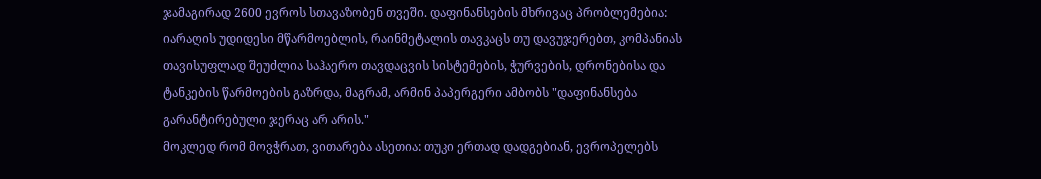ჯამაგირად 2600 ევროს სთავაზობენ თვეში. დაფინანსების მხრივაც პრობლემებია: იარაღის უდიდესი მწარმოებლის, რაინმეტალის თავკაცს თუ დავუჯერებთ, კომპანიას თავისუფლად შეუძლია საჰაერო თავდაცვის სისტემების, ჭურვების, დრონებისა და ტანკების წარმოების გაზრდა, მაგრამ, არმინ პაპერგერი ამბობს "დაფინანსება გარანტირებული ჯერაც არ არის."
მოკლედ რომ მოვჭრათ, ვითარება ასეთია: თუკი ერთად დადგებიან, ევროპელებს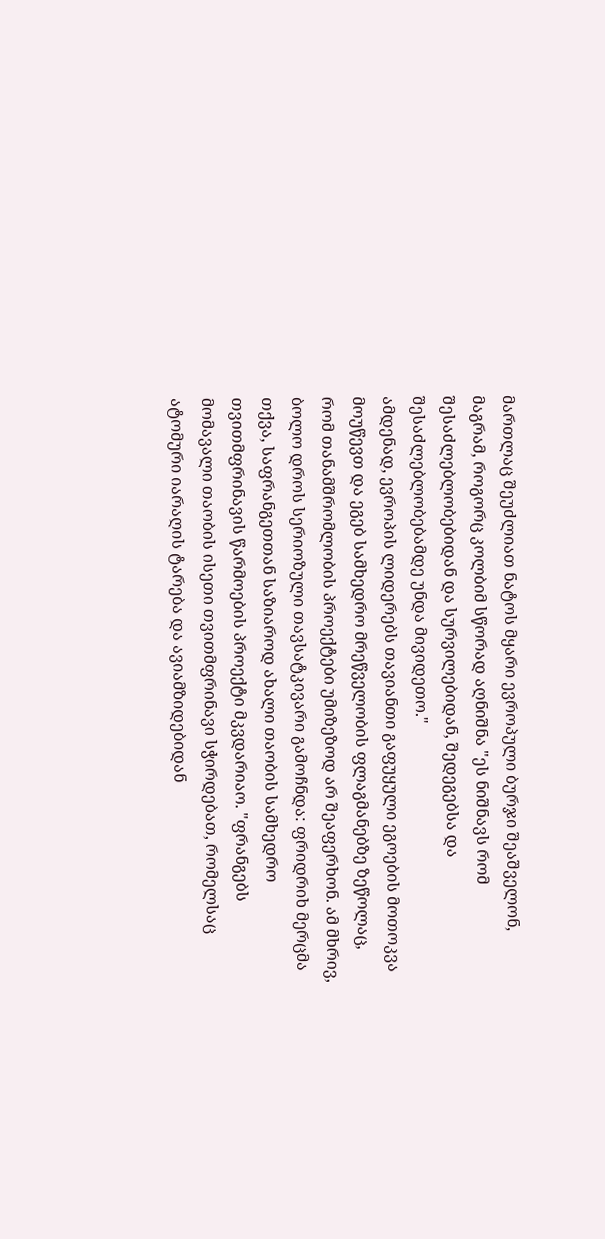მართლაც შეუძლიათ ნატოს მყარი ევროპული ბურჯი შეაშველონ, მაგრამ, როგორც კოლბიმ სწორად აღნიშნა "ეს ნიშნავს რომ შესაძლებლობებიდან და სურვილებიდან, შედეგებსა და შესაძლებლობებამდე უნდა მივიდეთო."
ამდენად, ევროპის ლიდერებს თავიანთი გაფუყული ეგოების მოთოკვა მოუწევთ და ეგებ სამხედრო მრეწველობის ფლაგმანებზე ზეწოლაც, რომ თანამშრომლობის პროექტები უმიზეზოდ არ შეაფერხონ. ამ მხრივ, ბოლო დროს სერიოზული თავსატკივარი გამოჩნდა: ფრიდრიხ მერცმა თქვა, საფრანგეთთან საზიაროდ ახალი თაობის სამხედრო თვითმფრინავის წარმოების პროექტი მკვდარიაო. "ფრანგებს მომავალი თაობის ისეთი თვითმფრინავი სჭირდებათ, რომელსაც ატომური იარაღის ტარება და ავიამზიდებიდან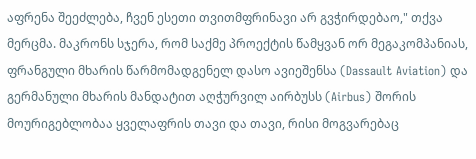აფრენა შეეძლება, ჩვენ ესეთი თვითმფრინავი არ გვჭირდებაო," თქვა მერცმა. მაკრონს სჯერა, რომ საქმე პროექტის წამყვან ორ მეგაკომპანიას, ფრანგული მხარის წარმომადგენელ დასო ავიეშენსა (Dassault Aviation) და გერმანული მხარის მანდატით აღჭურვილ აირბუსს (Airbus) შორის მოურიგებლობაა ყველაფრის თავი და თავი, რისი მოგვარებაც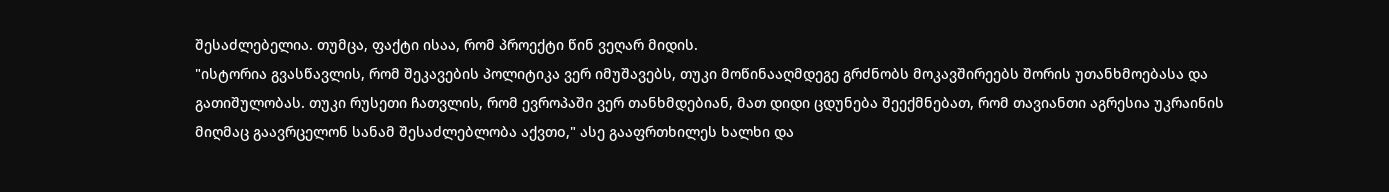შესაძლებელია. თუმცა, ფაქტი ისაა, რომ პროექტი წინ ვეღარ მიდის.
"ისტორია გვასწავლის, რომ შეკავების პოლიტიკა ვერ იმუშავებს, თუკი მოწინააღმდეგე გრძნობს მოკავშირეებს შორის უთანხმოებასა და გათიშულობას. თუკი რუსეთი ჩათვლის, რომ ევროპაში ვერ თანხმდებიან, მათ დიდი ცდუნება შეექმნებათ, რომ თავიანთი აგრესია უკრაინის მიღმაც გაავრცელონ სანამ შესაძლებლობა აქვთo," ასე გააფრთხილეს ხალხი და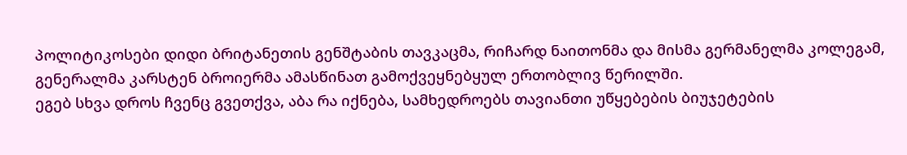პოლიტიკოსები დიდი ბრიტანეთის გენშტაბის თავკაცმა, რიჩარდ ნაითონმა და მისმა გერმანელმა კოლეგამ, გენერალმა კარსტენ ბროიერმა ამასწინათ გამოქვეყნებყულ ერთობლივ წერილში.
ეგებ სხვა დროს ჩვენც გვეთქვა, აბა რა იქნება, სამხედროებს თავიანთი უწყებების ბიუჯეტების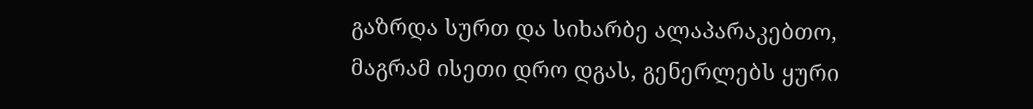გაზრდა სურთ და სიხარბე ალაპარაკებთო, მაგრამ ისეთი დრო დგას, გენერლებს ყური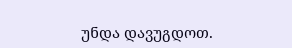უნდა დავუგდოთ.